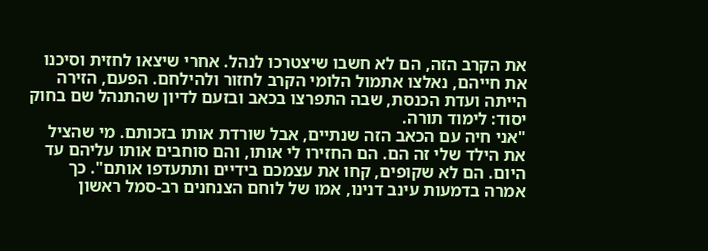את הקרב הזה, הם לא חשבו שיצטרכו לנהל. אחרי שיצאו לחזית וסיכנו את חייהם, נאלצו אתמול הלומי הקרב לחזור ולהילחם. הפעם, הזירה הייתה ועדת הכנסת, שבה התפרצו בכאב ובזעם לדיון שהתנהל שם בחוק יסוד: לימוד תורה.
"אני חיה עם הכאב הזה שנתיים, אבל שורדת אותו בזכותם. מי שהציל את הילד שלי זה הם. הם החזירו לי אותו, והם סוחבים אותו עליהם עד היום. הם לא שקופים, קחו את עצמכם בידיים ותתעדפו אותם". כך אמרה בדמעות עינב דנינו, אמו של לוחם הצנחנים רב-סמל ראשון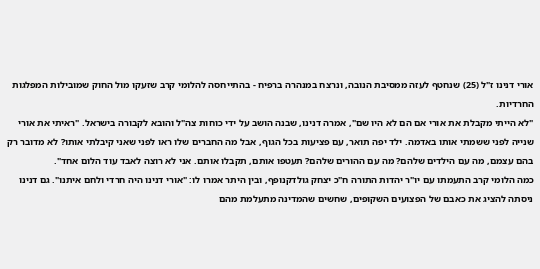אורי דנינו ז"ל (25) שנחטף לעזה ממסיבת הנובה, ונרצח במנהרה ברפיח ‑ בהתייחסה להלומי קרב שזעקו מול החוק שמובילות המפלגות החרדיות.
"לא הייתי מקבלת את אורי אם הם לא היו שם", אמרה דנינו, שבנה הושב על ידי כוחות צה"ל והובא לקבורה בישראל. "ראיתי את אורי שנייה לפני ששמתי אותו באדמה. ילד יפה תואר, עם פציעות בכל הגוף, אבל מה החברים שלו ראו לפני שאני קיבלתי אותו? לא מדובר רק בהם עצמם, מה עם הילדים שלהם? מה עם ההורים שלהם? תעטפו אותם, תקבלו אותם. אני לא רוצה לאבד עוד הלום אחד".
כמה הלומי קרב התעמתו עם יו"ר יהדות התורה ח"כ יצחק גולדקנופף, ובין היתר אמרו לו: "אורי דנינו היה חרדי ולחם איתנו". גם דנינו ניסתה להציג את כאבם של הפצועים השקופים, שחשים שהמדינה מתעלמת מהם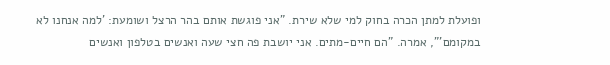ופועלת למתן הכרה בחוק למי שלא שירת. "אני פוגשת אותם בהר הרצל ושומעת: 'למה אנחנו לא במקומם'", אמרה. "הם חיים-מתים. אני יושבת פה חצי שעה ואנשים בטלפון ואנשים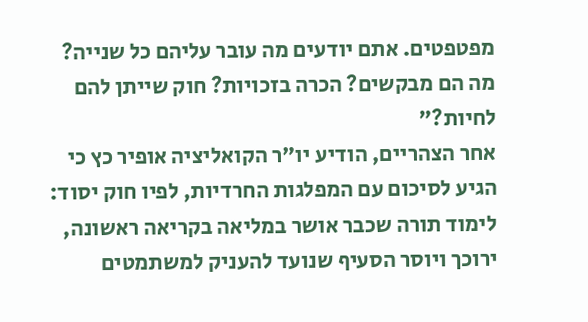מפטפטים. אתם יודעים מה עובר עליהם כל שנייה? מה הם מבקשים? הכרה בזכויות? חוק שייתן להם לחיות?"
אחר הצהריים, הודיע יו"ר הקואליציה אופיר כץ כי הגיע לסיכום עם המפלגות החרדיות, לפיו חוק יסוד: לימוד תורה שכבר אושר במליאה בקריאה ראשונה, ירוכך ויוסר הסעיף שנועד להעניק למשתמטים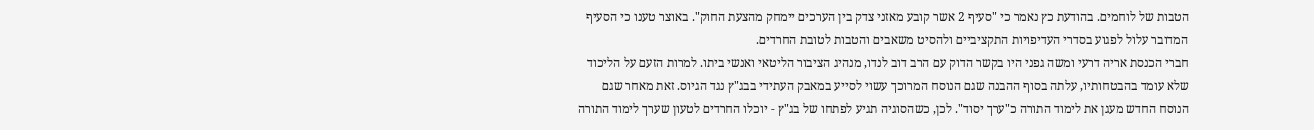הטבות של לוחמים. בהודעת כץ נאמר כי "סעיף 2 אשר קובע מאזני צדק בין הערכים יימחק מהצעת החוק". באוצר טענו כי הסעיף המדובר עלול לפגוע בסדרי העדיפויות התקציביים ולהסיט משאבים והטבות לטובת החרדים.
חברי הכנסת אריה דרעי ומשה גפני היו בקשר הדוק עם הרב דוב לנדו, מנהיג הציבור הליטאי ואנשי ביתו. למרות הזעם על הליכוד שלא עומד בהבטחותיו, עלתה בסוף ההבנה שגם הנוסח המרוכך עשוי לסייע במאבק העתידי בבג"ץ נגד הגיוס. זאת מאחר שגם הנוסח החדש מעגן את לימוד התורה כ"ערך יסוד". לכן, כשהסוגיה תגיע לפתחו של בג"ץ ‑ יוכלו החרדים לטעון שערך לימוד התורה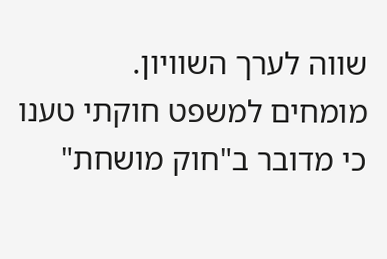שווה לערך השוויון.
מומחים למשפט חוקתי טענו כי מדובר ב"חוק מושחת"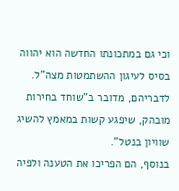וכי גם במתכונתו החדשה הוא יהווה בסיס לעיגון ההשתמטות מצה"ל. לדבריהם, מדובר ב"שוחד בחירות מובהק, שיפגע קשות במאמץ להשיג שוויון בנטל".
בנוסף, הם הפריכו את הטענה ולפיה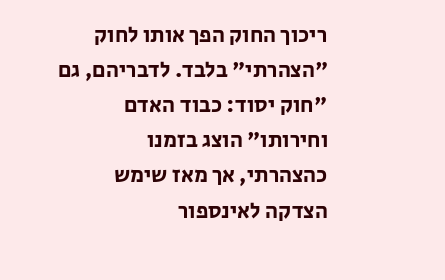ריכוך החוק הפך אותו לחוק "הצהרתי" בלבד. לדבריהם, גם "חוק יסוד: כבוד האדם וחירותו" הוצג בזמנו כהצהרתי, אך מאז שימש הצדקה לאינספור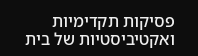פסיקות תקדימיות ואקטיביסטיות של בית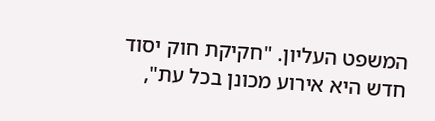המשפט העליון. "חקיקת חוק יסוד חדש היא אירוע מכונן בכל עת",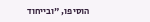הוסיפו, "ובייחוד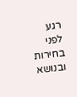רגע לפני בחירות ובנושא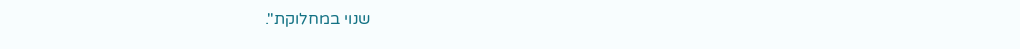שנוי במחלוקת".